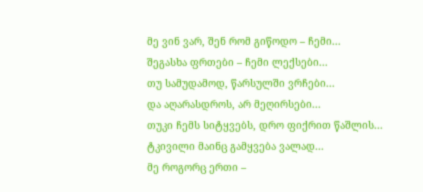მე ვინ ვარ, შენ რომ გიწოდო – ჩემი...
შეგასხა ფრთები – ჩემი ლექსები...
თუ სამუდამოდ, წარსულში ვრჩები...
და აღარასდროს, არ მეღირსები...
თუკი ჩემს სიტყვებს, დრო ფიქრით წაშლის...
ტკივილი მაინც გამყვება ვალად...
მე როგორც ერთი –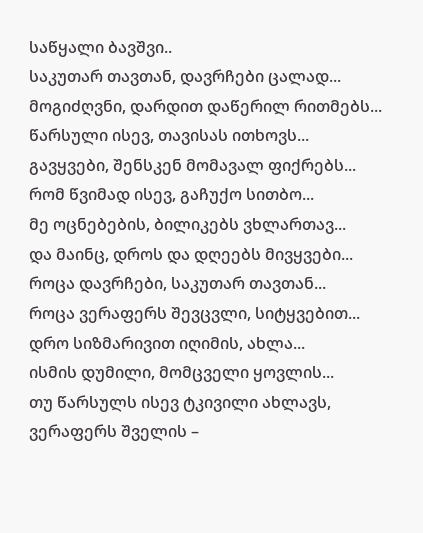საწყალი ბავშვი..
საკუთარ თავთან, დავრჩები ცალად...
მოგიძღვნი, დარდით დაწერილ რითმებს...
წარსული ისევ, თავისას ითხოვს...
გავყვები, შენსკენ მომავალ ფიქრებს...
რომ წვიმად ისევ, გაჩუქო სითბო...
მე ოცნებების, ბილიკებს ვხლართავ...
და მაინც, დროს და დღეებს მივყვები...
როცა დავრჩები, საკუთარ თავთან...
როცა ვერაფერს შევცვლი, სიტყვებით...
დრო სიზმარივით იღიმის, ახლა...
ისმის დუმილი, მომცველი ყოვლის...
თუ წარსულს ისევ ტკივილი ახლავს,
ვერაფერს შველის –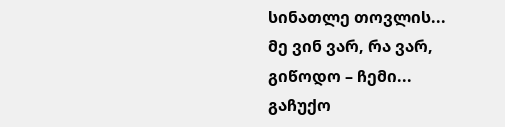სინათლე თოვლის...
მე ვინ ვარ, რა ვარ,
გიწოდო – ჩემი...
გაჩუქო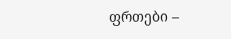ფრთები –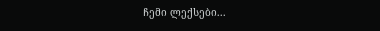ჩემი ლექსები...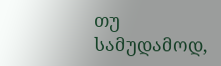თუ სამუდამოდ,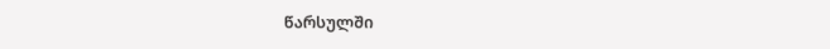წარსულში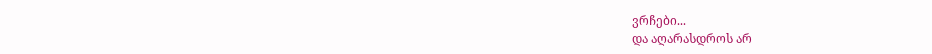ვრჩები...
და აღარასდროს არ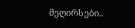მეღირსები..